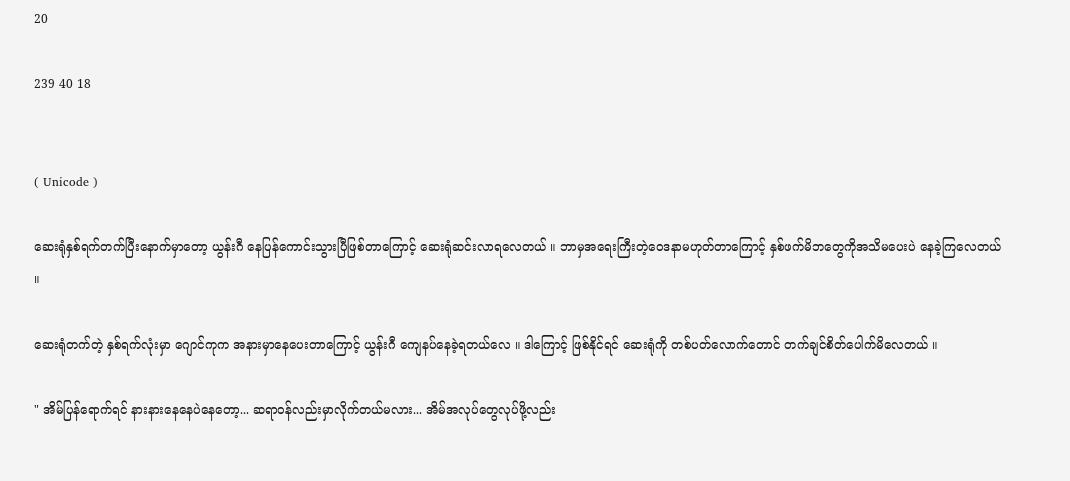20

239 40 18


( Unicode )

ဆေးရုံနှစ်ရက်တက်ပြီးနောက်မှာတော့ ယွန်းဂီ နေပြန်ကောင်းသွားပြီဖြစ်တာကြောင့် ဆေးရုံဆင်းလာရလေတယ် ။ ဘာမှအရေးကြီးတဲ့ဝေဒနာမဟုတ်တာကြောင့် နှစ်ဖက်မိဘတွေကိုအသိမပေးပဲ နေခဲ့ကြလေတယ် ။

ဆေးရုံတက်တဲ့ နှစ်ရက်လုံးမှာ ဂျောင်ကုက အနားမှာနေပေးတာကြောင့် ယွန်းဂီ ကျေနပ်နေခဲ့ရတယ်လေ ။ ဒါကြောင့် ဖြစ်နိုင်ရင် ဆေးရုံကို တစ်ပတ်လောက်တောင် တက်ချင်စိတ်ပေါက်မိလေတယ် ။

" အိမ်ပြန်ရောက်ရင် နားနားနေနေပဲနေတော့... ဆရာဝန်လည်းမှာလိုက်တယ်မလား... အိမ်အလုပ်တွေလုပ်ဖို့လည်း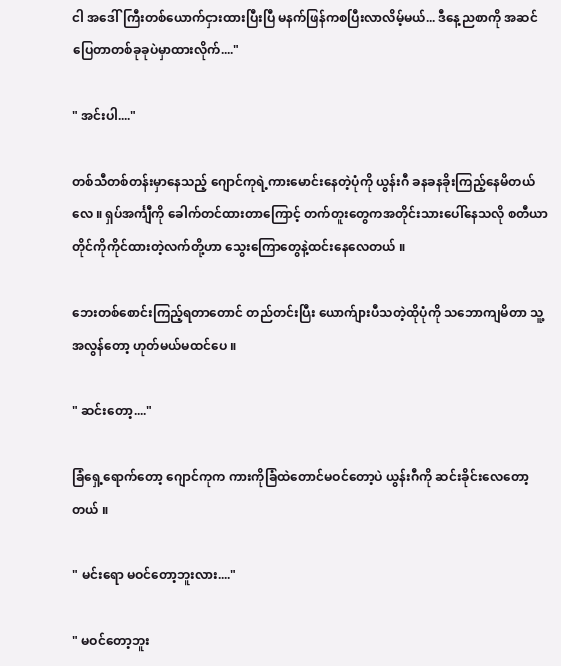ငါ အဒေါ်ကြီးတစ်ယောက်ငှားထားပြီးပြီ မနက်ဖြန်ကစပြီးလာလိမ့်မယ်... ဒီနေ့ညစာကို အဆင်ပြေတာတစ်ခုခုပဲမှာထားလိုက်...."

" အင်းပါ...."

တစ်သီတစ်တန်းမှာနေသည့် ဂျောင်ကုရဲ့ကားမောင်းနေတဲ့ပုံကို ယွန်းဂီ ခနခနခိုးကြည့်နေမိတယ်လေ ။ ရှပ်အင်္ကျီကို ခေါက်တင်ထားတာကြောင့် တက်တူးတွေကအတိုင်းသားပေါ်နေသလို စတီယာတိုင်ကိုကိုင်ထားတဲ့လက်တို့ဟာ သွေးကြောတွေနဲ့ထင်းနေလေတယ် ။

ဘေးတစ်စောင်းကြည့်ရတာတောင် တည်တင်းပြီး ယောက်ျားပီသတဲ့ထိုပုံကို သဘောကျမိတာ သူ့အလွန်တော့ ဟုတ်မယ်မထင်ပေ ။

" ဆင်းတော့...."

ခြံရှေ့ရောက်တော့ ဂျောင်ကုက ကားကိုခြံထဲတောင်မဝင်တော့ပဲ ယွန်းဂီကို ဆင်းခိုင်းလေတော့တယ် ။

" မင်းရော မဝင်တော့ဘူးလား...."

" မဝင်တော့ဘူး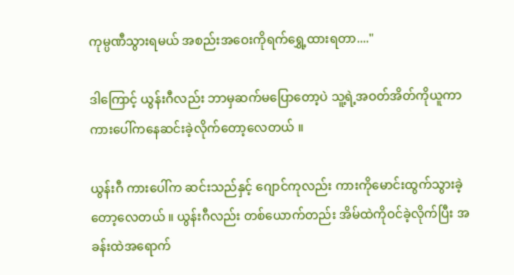ကုမ္ပဏီသွားရမယ် အစည်းအဝေးကိုရက်ရွှေ့ထားရတာ...."

ဒါကြောင့် ယွန်းဂီလည်း ဘာမှဆက်မပြောတော့ပဲ သူ့ရဲ့အဝတ်အိတ်ကိုယူကာ ကားပေါ်ကနေဆင်းခဲ့လိုက်တော့လေတယ် ။

ယွန်းဂီ ကားပေါ်က ဆင်းသည်နှင့် ဂျောင်ကုလည်း ကားကိုမောင်းထွက်သွားခဲ့တော့လေတယ် ။ ယွန်းဂီလည်း တစ်ယောက်တည်း အိမ်ထဲကိုဝင်ခဲ့လိုက်ပြီး အခန်းထဲအရောက်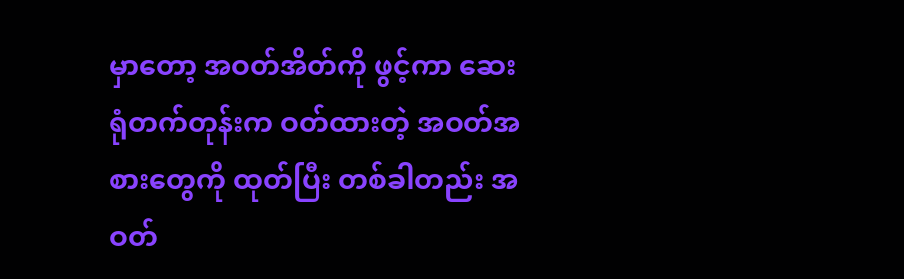မှာတော့ အဝတ်အိတ်ကို ဖွင့်ကာ ဆေးရုံတက်တုန်းက ဝတ်ထားတဲ့ အဝတ်အစားတွေကို ထုတ်ပြီး တစ်ခါတည်း အဝတ်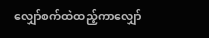လျှော်စက်ထဲထည့်ကာလျှော်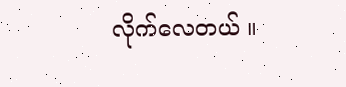လိုက်လေတယ် ။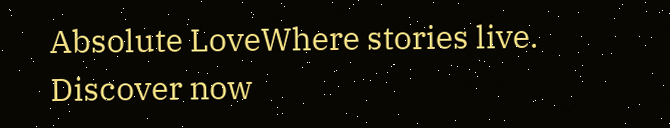Absolute LoveWhere stories live. Discover now